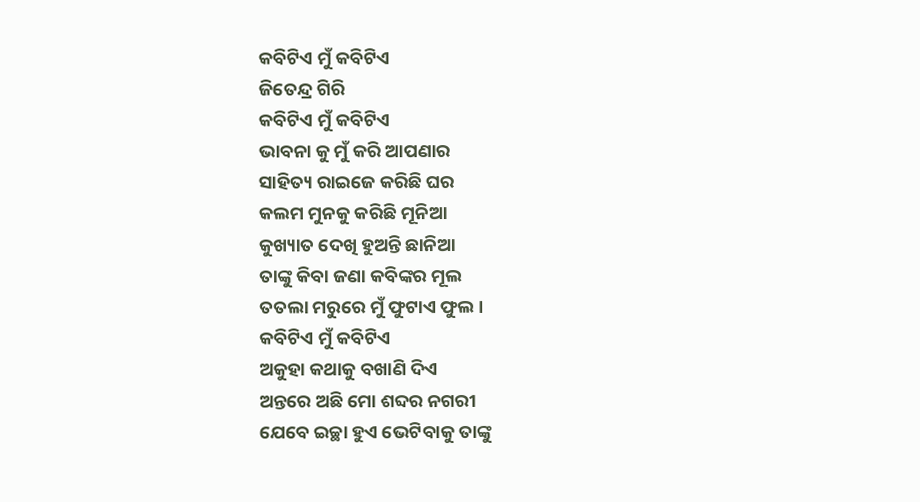କବିଟିଏ ମୁଁ କବିଟିଏ
ଜିତେନ୍ଦ୍ର ଗିରି
କବିଟିଏ ମୁଁ କବିଟିଏ
ଭାବନା କୁ ମୁଁ କରି ଆପଣାର
ସାହିତ୍ୟ ରାଇଜେ କରିଛି ଘର
କଲମ ମୁନକୁ କରିଛି ମୂନିଆ
କୁଖ୍ୟାତ ଦେଖି ହୁଅନ୍ତି ଛାନିଆ
ତାଙ୍କୁ କିବା ଜଣା କବିଙ୍କର ମୂଲ
ତତଲା ମରୁରେ ମୁଁ ଫୁଟାଏ ଫୁଲ।
କବିଟିଏ ମୁଁ କବିଟିଏ
ଅକୁହା କଥାକୁ ବଖାଣି ଦିଏ
ଅନ୍ତରେ ଅଛି ମୋ ଶବ୍ଦର ନଗରୀ
ଯେବେ ଇଚ୍ଛା ହୁଏ ଭେଟିବାକୁ ତାଙ୍କୁ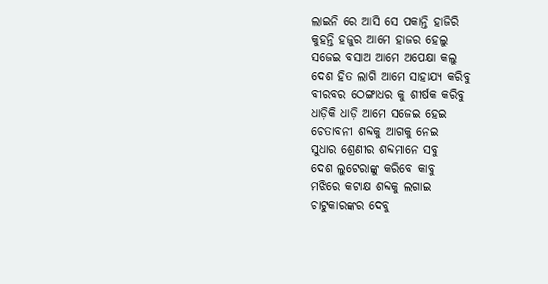ଲାଇନି ରେ ଆସି ସେ ପକାନ୍ତି ହାଜିରି
କୁହନ୍ତି ହଜୁର ଆମେ ହାଜର ହେଲୁ
ସଜେଇ ବସାଅ ଆମେ ଅପେକ୍ଷା କଲୁ
ଦେଶ ହିତ ଲାଗି ଆମେ ସାହାଯ୍ୟ କରିବୁ
ବୀରବର ଠେଙ୍ଗାଧର କୁ ଶୀର୍ଷକ କରିବୁ
ଧାଡ଼ିକି ଧାଡ଼ି ଆମେ ସଜେଇ ହେଇ
ଚେତାବନୀ ଶବ୍ଦକୁ ଆଗକୁ ନେଇ
ସୁଧାର ଶ୍ରେଣୀର ଶବ୍ଦମାନେ ସବୁ
ଦେଶ ଲୁଟେରାଙ୍କୁ କରିବେ କାବୁ
ମଝିରେ କଟାକ୍ଷ ଶବ୍ଦକୁ ଲଗାଇ
ଚାଟୁକାରଙ୍କର ଦେବୁ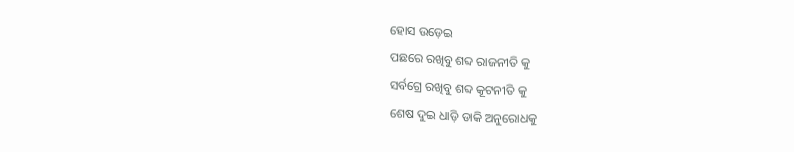ହୋସ ଉଡ଼େଇ
ପଛରେ ରଖିବୁ ଶବ୍ଦ ରାଜନୀତି କୁ
ସର୍ବଗ୍ରେ ରଖିବୁ ଶବ୍ଦ କୂଟନୀତି କୁ
ଶେଷ ଦୁଇ ଧାଡ଼ି ଡାକି ଅନୁରୋଧକୁ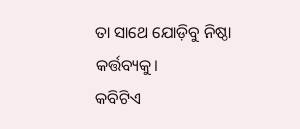ତା ସାଥେ ଯୋଡ଼ିବୁ ନିଷ୍ଠା କର୍ତ୍ତବ୍ୟକୁ।
କବିଟିଏ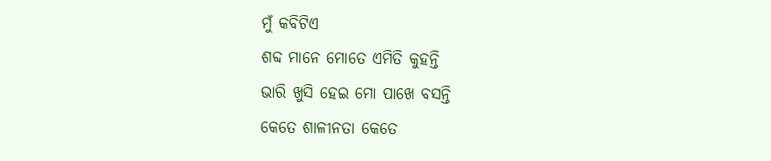ମୁଁ କବିଟିଏ
ଶବ୍ଦ ମାନେ ମୋତେ ଏମିତି କୁହନ୍ତି
ଭାରି ଖୁସି ହେଇ ମୋ ପାଖେ ବସନ୍ତି
କେତେ ଶାଳୀନତା କେତେ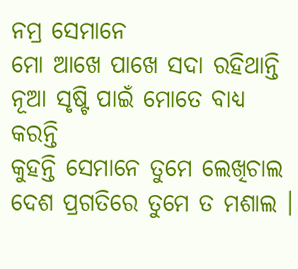ନମ୍ର ସେମାନେ
ମୋ ଆଖେ ପାଖେ ସଦା ରହିଥାନ୍ତି
ନୂଆ ସୃଷ୍ଟି ପାଇଁ ମୋତେ ବାଧ୍ୟ କରନ୍ତି
କୁହନ୍ତି ସେମାନେ ତୁମେ ଲେଖିଚାଲ
ଦେଶ ପ୍ରଗତିରେ ତୁମେ ତ ମଶାଲ ।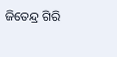ଜିତେନ୍ଦ୍ର ଗିରି